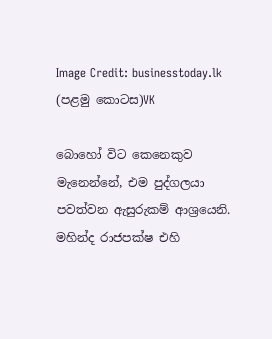Image Credit: businesstoday.lk
(පළමු කොටස)VK

බොහෝ විට කෙනෙකුව මැනෙන්නේ, එම පුද්ගලයා පවත්වන ඇසුරුකම් ආශ්‍රයෙනි. මහින්ද රාජපක්ෂ එහි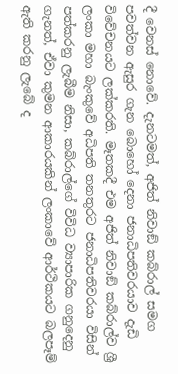දී වෙනස් නොවේ. දැනටමත්, අජිත් නිවාඞ් කබ්රාල් සමග පවත්වන ඇසුර ගැන බොහෝ දෙනා ජනාධිපතිවරයාව දැඩි විවේචනයට ලක්කරති. මෑතකදී එම අජිත් නිවාඞ් කබ්රාල්ව ශ්‍රී ලංකා මහා බැංකුවේ අධිපති තනතුරට ජනාධිපතිවරයා විසින් පත්කරනු ලැබීම නිසා, කබ්රාල්ගේ විවිධ ව්‍යාපාරික ගනුදෙනු ගැනත්, ඒවා කුමන ආකාරයකින් ලංකාවේ ආර්ථිකයට බලපෑම් ඇති කරනු ලැබේ ද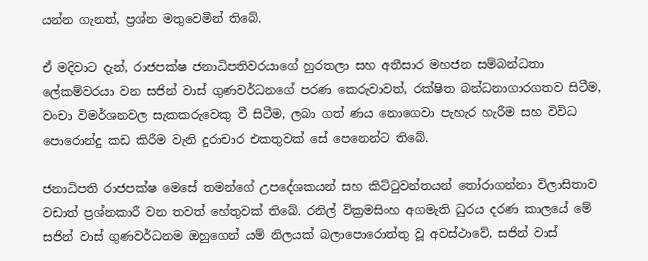යන්න ගැනත්, ප්‍රශ්න මතුවෙමින් තිබේ.

ඒ මදිවාට දැන්, රාජපක්ෂ ජනාධිපතිවරයාගේ හුරතලා සහ අතීසාර මහජන සම්බන්ධතා ලේකම්වරයා වන සජින් වාස් ගුණවර්ධනගේ පරණ කෙරුවාවත්, රක්ෂිත බන්ධනාගාරගතව සිටීම, වංචා විමර්ශනවල සැකකරුවෙකු වී සිටීම, ලබා ගත් ණය නොගෙවා පැහැර හැරීම සහ විවිධ පොරොන්දු කඩ කිරීම වැනි දුරාචාර එකතුවක් සේ පෙනෙන්ට තිබේ.

ජනාධිපති රාජපක්ෂ මෙසේ තමන්ගේ උපදේශකයන් සහ කිට්ටුවන්තයන් තෝරාගන්නා විලාසිතාව වඩාත් ප්‍රශ්නකාරී වන තවත් හේතුවක් තිබේ. රනිල් වික්‍රමසිංහ අගමැති ධුරය දරණ කාලයේ මේ සජින් වාස් ගුණවර්ධනම ඔහුගෙන් යම් නිලයක් බලාපොරොත්තු වූ අවස්ථාවේ, සජින් වාස්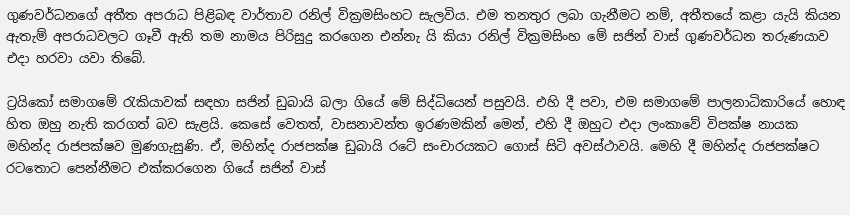ගුණවර්ධනගේ අතීත අපරාධ පිළිබඳ වාර්තාව රනිල් වික්‍රමසිංහට සැලවිය. එම තනතුර ලබා ගැනීමට නම්, අතීතයේ කළා යැයි කියන ඇතැම් අපරාධවලට ගෑවී ඇති තම නාමය පිරිසුදු කරගෙන එන්නැ යි කියා රනිල් වික්‍රමසිංහ මේ සජින් වාස් ගුණවර්ධන තරුණයාව එදා හරවා යවා තිබේ.

ට්‍රයිකෝ සමාගමේ රැකියාවක් සඳහා සජින් ඩුබායි බලා ගියේ මේ සිද්ධියෙන් පසුවයි. එහි දී පවා, එම සමාගමේ පාලනාධිකාරියේ හොඳ හිත ඔහු නැති කරගත් බව සැළයි. කෙසේ වෙතත්, වාසනාවන්ත ඉරණමකින් මෙන්, එහි දී ඔහුට එදා ලංකාවේ විපක්ෂ නායක මහින්ද රාජපක්ෂව මුණගැසුණි. ඒ, මහින්ද රාජපක්ෂ ඩුබායි රටේ සංචාරයකට ගොස් සිටි අවස්ථාවයි. මෙහි දී මහින්ද රාජපක්ෂට රටතොට පෙන්නීමට එක්කරගෙන ගියේ සජින් වාස්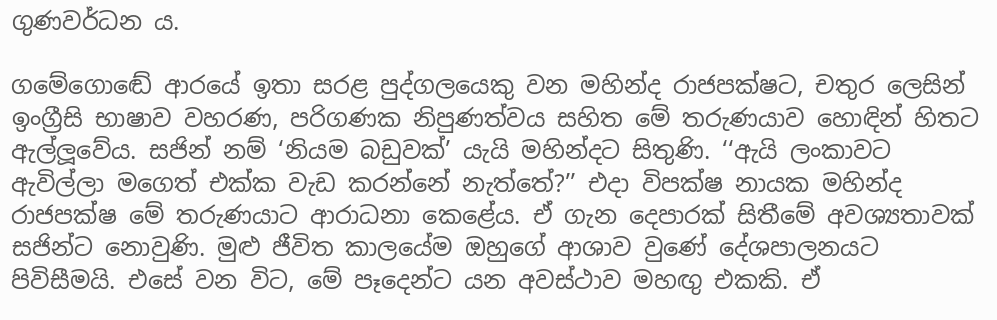ගුණවර්ධන ය.

ගමේගොඬේ ආරයේ ඉතා සරළ පුද්ගලයෙකු වන මහින්ද රාජපක්ෂට, චතුර ලෙසින් ඉංග්‍රීසි භාෂාව වහරණ, පරිගණක නිපුණත්වය සහිත මේ තරුණයාව හොඳින් හිතට ඇල්ලූවේය. සජින් නම් ‘නියම බඩුවක්’ යැයි මහින්දට සිතුණි. ‘‘ඇයි ලංකාවට ඇවිල්ලා මගෙත් එක්ක වැඩ කරන්නේ නැත්තේ?’’ එදා විපක්ෂ නායක මහින්ද රාජපක්ෂ මේ තරුණයාට ආරාධනා කෙළේය. ඒ ගැන දෙපාරක් සිතීමේ අවශ්‍යතාවක් සජින්ට නොවුණි. මුළු ජීවිත කාලයේම ඔහුගේ ආශාව වුණේ දේශපාලනයට පිවිසීමයි. එසේ වන විට, මේ පෑදෙන්ට යන අවස්ථාව මහඟු එකකි. ඒ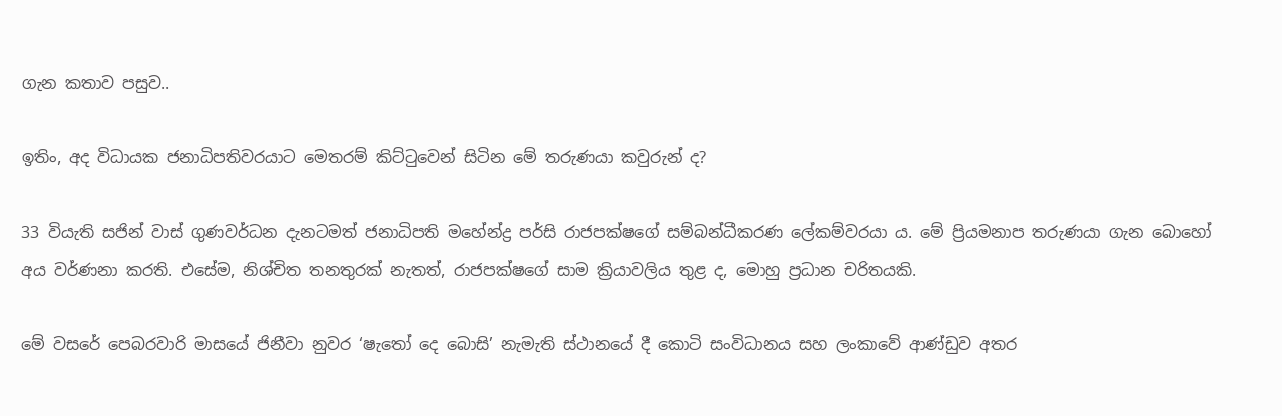ගැන කතාව පසුව..

ඉතිං, අද විධායක ජනාධිපතිවරයාට මෙතරම් කිට්ටුවෙන් සිටින මේ තරුණයා කවුරුන් ද?

33 වියැති සජින් වාස් ගුණවර්ධන දැනටමත් ජනාධිපති මහේන්ද්‍ර පර්සි රාජපක්ෂගේ සම්බන්ධීකරණ ලේකම්වරයා ය. මේ ප්‍රියමනාප තරුණයා ගැන බොහෝ අය වර්ණනා කරති. එසේම, නිශ්චිත තනතුරක් නැතත්, රාජපක්ෂගේ සාම ක්‍රියාවලිය තුළ ද, මොහු ප්‍රධාන චරිතයකි.

මේ වසරේ පෙබරවාරි මාසයේ ජිනීවා නුවර ‘ෂැතෝ දෙ බොසි’ නැමැති ස්ථානයේ දී කොටි සංවිධානය සහ ලංකාවේ ආණ්ඩුව අතර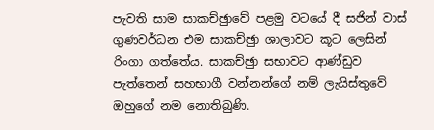පැවති සාම සාකච්ඡුාවේ පළමු වටයේ දී සජින් වාස් ගුණවර්ධන එම සාකච්ඡුා ශාලාවට කූට ලෙසින් රිංගා ගත්තේය. සාකච්ඡුා සභාවට ආණ්ඩුව පැත්තෙන් සහභාගී වන්නන්ගේ නම් ලැයිස්තුවේ ඔහුගේ නම නොතිබුණි.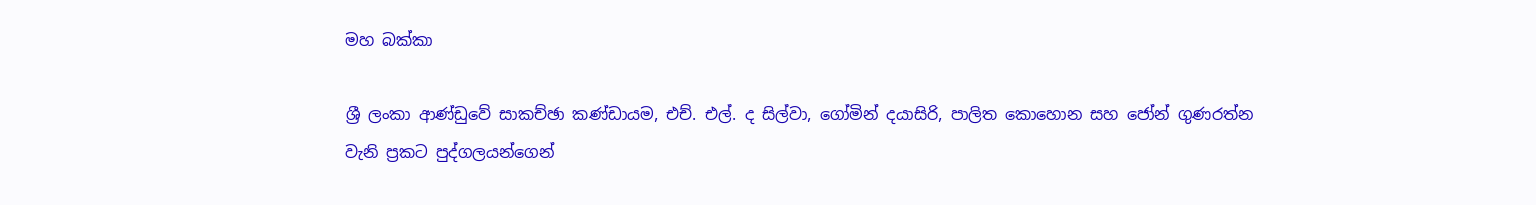මහ බක්කා

ශ්‍රී ලංකා ආණ්ඩුවේ සාකච්ඡා කණ්ඩායම, එච්. එල්. ද සිල්වා, ගෝමින් දයාසිරි, පාලිත කොහොන සහ ජෝන් ගුණරත්න වැනි ප්‍රකට පුද්ගලයන්ගෙන්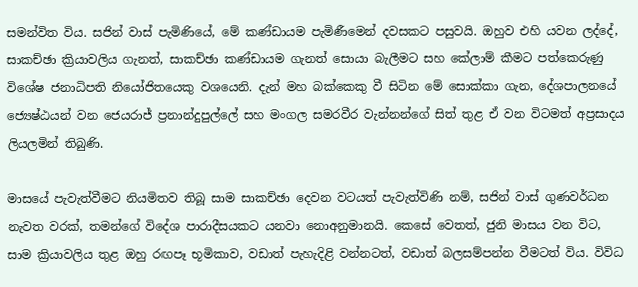සමන්විත විය. සජින් වාස් පැමිණියේ, මේ කණ්ඩායම පැමිණීමෙන් දවසකට පසුවයි. ඔහුව එහි යවන ලද්දේ, සාකච්ඡා ක්‍රියාවලිය ගැනත්, සාකච්ඡා කණ්ඩායම ගැනත් සොයා බැලීමට සහ කේලාම් කීමට පත්කෙරුණු විශේෂ ජනාධිපති නියෝජිතයෙකු වශයෙනි. දැන් මහ බක්කෙකු වී සිටින මේ සොක්කා ගැන, දේශපාලනයේ ජ්‍යෙෂ්ඨයන් වන ජෙයරාජ් ප්‍රනාන්දුපුල්ලේ සහ මංගල සමරවීර වැන්නන්ගේ සිත් තුළ ඒ වන විටමත් අප්‍රසාදය ලියලමින් තිබුණි.

මාසයේ පැවැත්වීමට නියමිතව තිබූ සාම සාකච්ඡා දෙවන වටයත් පැවැත්විණි නම්, සජින් වාස් ගුණවර්ධන නැවත වරක්, තමන්ගේ විදේශ පාරාදීසයකට යනවා නොඅනුමානයි. කෙසේ වෙතත්, ජුනි මාසය වන විට, සාම ක්‍රියාවලිය තුළ ඔහු රඟපෑ භූමිකාව, වඩාත් පැහැදිළි වන්නටත්, වඩාත් බලසම්පන්න වීමටත් විය. විවිධ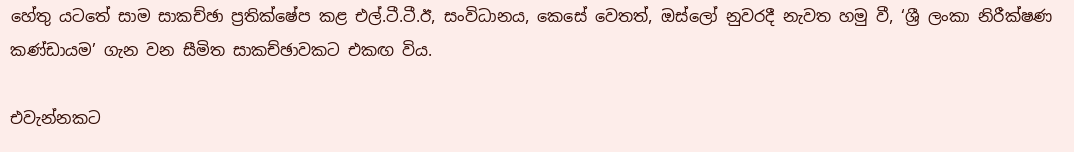හේතු යටතේ සාම සාකච්ඡා ප්‍රතික්ෂේප කළ එල්.ටී.ටී.ඊ, සංවිධානය, කෙසේ වෙතත්, ඔස්ලෝ නුවරදී නැවත හමු වී, ‘ශ්‍රී ලංකා නිරීක්ෂණ කණ්ඩායම’ ගැන වන සීමිත සාකච්ඡාවකට එකඟ විය.

එවැන්නකට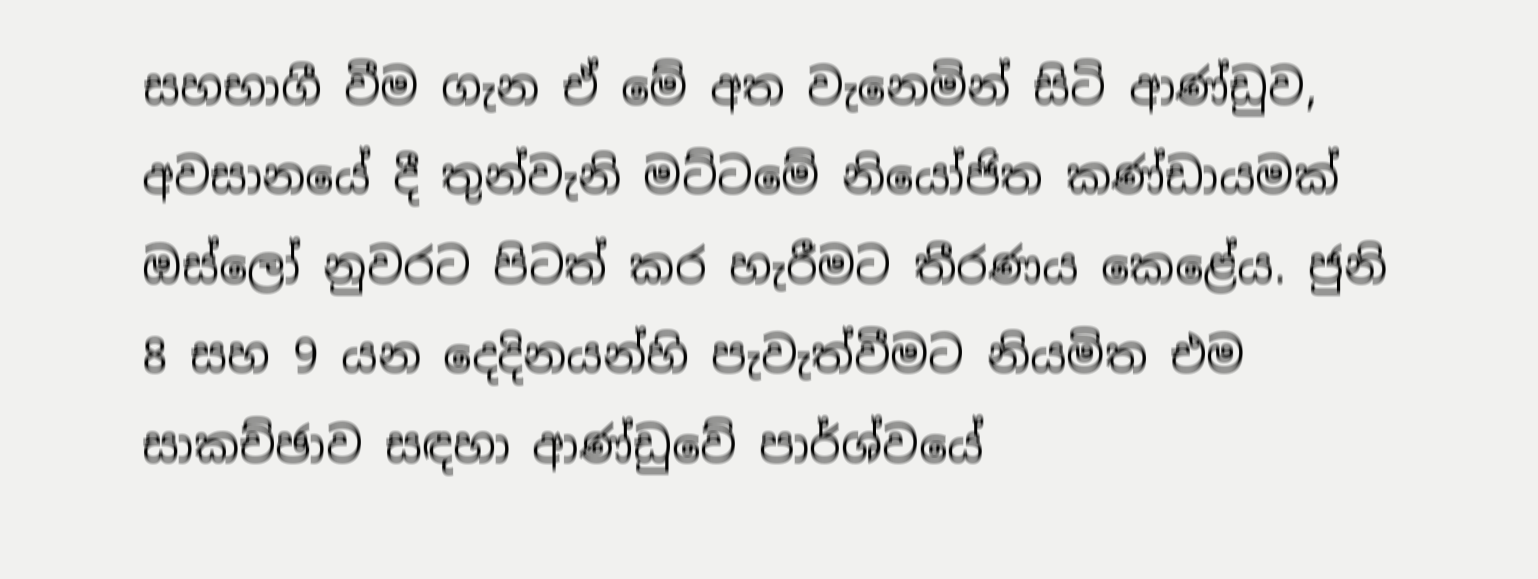සහභාගී වීම ගැන ඒ මේ අත වැනෙමින් සිටි ආණ්ඩුව, අවසානයේ දී තුන්වැනි මට්ටමේ නියෝජිත කණ්ඩායමක් ඔස්ලෝ නුවරට පිටත් කර හැරීමට තීරණය කෙළේය. ජුනි 8 සහ 9 යන දෙදිනයන්හි පැවැත්වීමට නියමිත එම සාකච්ඡාව සඳහා ආණ්ඩුවේ පාර්ශ්වයේ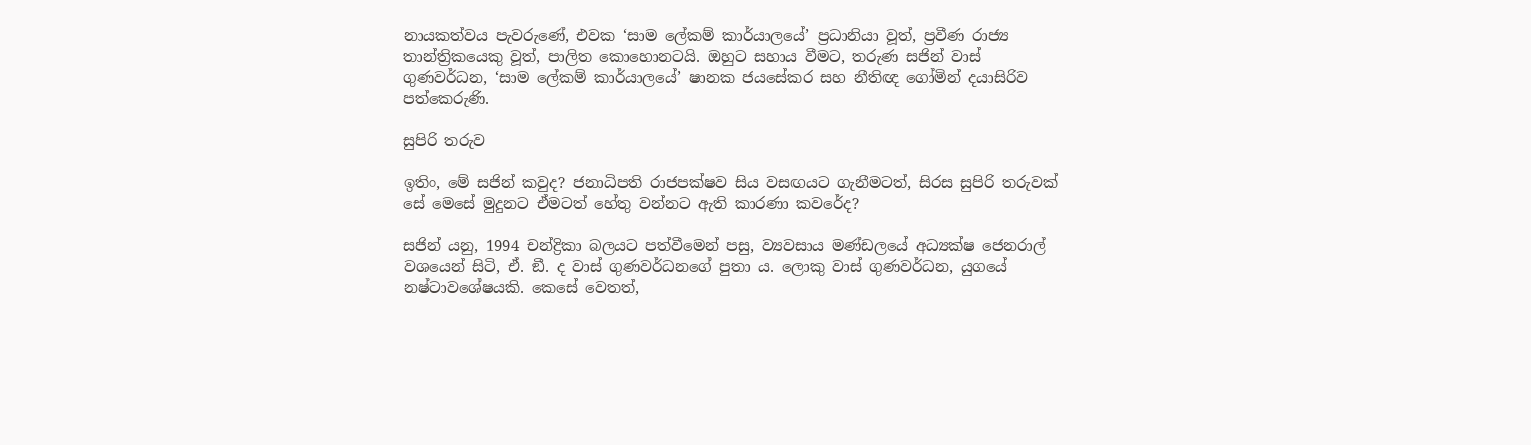නායකත්වය පැවරුණේ, එවක ‘සාම ලේකම් කාර්යාලයේ’ ප්‍රධානියා වූත්, ප්‍රවීණ රාජ්‍ය තාන්ත්‍රිකයෙකු වූත්, පාලිත කොහොනටයි. ඔහුට සහාය වීමට, තරුණ සජින් වාස් ගුණවර්ධන, ‘සාම ලේකම් කාර්යාලයේ’ ෂානක ජයසේකර සහ නීතිඥ ගෝමින් දයාසිරිව පත්කෙරුණි.

සුපිරි තරුව

ඉතිං, මේ සජින් කවුද? ජනාධිපති රාජපක්ෂව සිය වසඟයට ගැනීමටත්, සිරස සුපිරි තරුවක් සේ මෙසේ මුදුනට ඒමටත් හේතු වන්නට ඇති කාරණා කවරේද?

සජින් යනු, 1994 චන්ද්‍රිකා බලයට පත්වීමෙන් පසු, ව්‍යවසාය මණ්ඩලයේ අධ්‍යක්ෂ ජෙනරාල් වශයෙන් සිටි, ඒ. ඞී. ද වාස් ගුණවර්ධනගේ පුතා ය. ලොකු වාස් ගුණවර්ධන, යුගයේ නෂ්ටාවශේෂයකි. කෙසේ වෙතත්,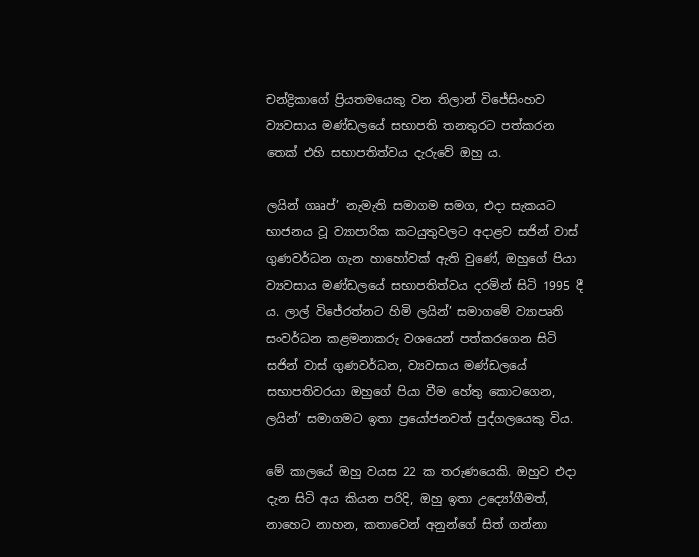චන්ද්‍රිකාගේ ප්‍රියතමයෙකු වන තිලාන් විජේසිංහව ව්‍යවසාය මණ්ඩලයේ සභාපති තනතුරට පත්කරන තෙක් එහි සභාපතිත්වය දැරුවේ ඔහු ය.

ලයින් ගෲප්’ නැමැති සමාගම සමග, එදා සැකයට භාජනය වූ ව්‍යාපාරික කටයුතුවලට අදාළව සජින් වාස් ගුණවර්ධන ගැන හාහෝවක් ඇති වුණේ, ඔහුගේ පියා ව්‍යවසාය මණ්ඩලයේ සභාපතිත්වය දරමින් සිටි 1995 දී ය. ලාල් විජේරත්නට හිමි ලයින්’ සමාගමේ ව්‍යාපෘති සංවර්ධන කළමනාකරු වශයෙන් පත්කරගෙන සිටි සජින් වාස් ගුණවර්ධන, ව්‍යවසාය මණ්ඩලයේ සභාපතිවරයා ඔහුගේ පියා වීම හේතු කොටගෙන, ලයින්’ සමාගමට ඉතා ප්‍රයෝජනවත් පුද්ගලයෙකු විය.

මේ කාලයේ ඔහු වයස 22 ක තරුණයෙකි. ඔහුව එදා දැන සිටි අය කියන පරිදි, ඔහු ඉතා උද්‍යෝගීමත්, නාහෙට නාහන, කතාවෙන් අනුන්ගේ සිත් ගන්නා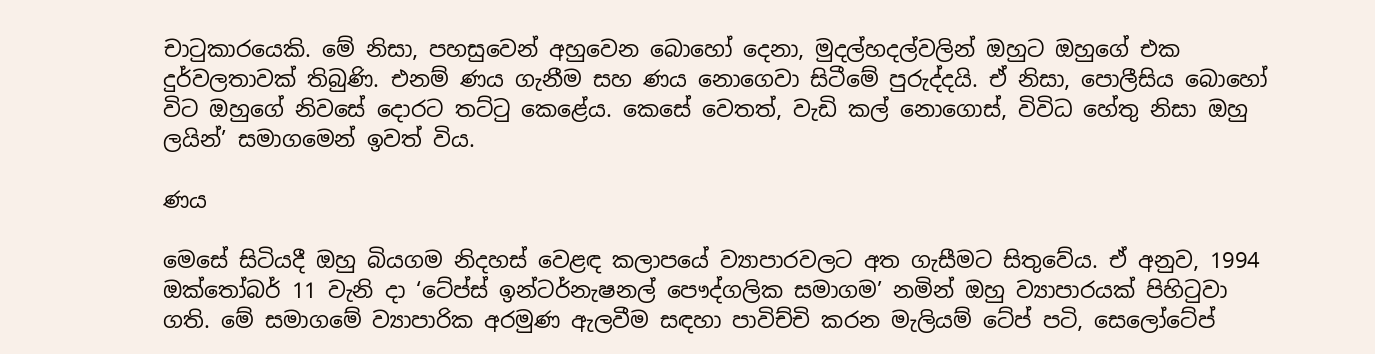චාටුකාරයෙකි. මේ නිසා, පහසුවෙන් අහුවෙන බොහෝ දෙනා, මුදල්හදල්වලින් ඔහුට ඔහුගේ එක දුර්වලතාවක් තිබුණි. එනම් ණය ගැනීම සහ ණය නොගෙවා සිටීමේ පුරුද්දයි. ඒ නිසා, පොලීසිය බොහෝ විට ඔහුගේ නිවසේ දොරට තට්ටු කෙළේය. කෙසේ වෙතත්, වැඩි කල් නොගොස්, විවිධ හේතු නිසා ඔහු ලයින්’ සමාගමෙන් ඉවත් විය.

ණය

මෙසේ සිටියදී ඔහු බියගම නිදහස් වෙළඳ කලාපයේ ව්‍යාපාරවලට අත ගැසීමට සිතුවේය. ඒ අනුව, 1994 ඔක්තෝබර් 11 වැනි දා ‘ටේප්ස් ඉන්ටර්නැෂනල් පෞද්ගලික සමාගම’ නමින් ඔහු ව්‍යාපාරයක් පිහිටුවා ගති. මේ සමාගමේ ව්‍යාපාරික අරමුණ ඇලවීම සඳහා පාවිච්චි කරන මැලියම් ටේප් පටි, සෙලෝටේප්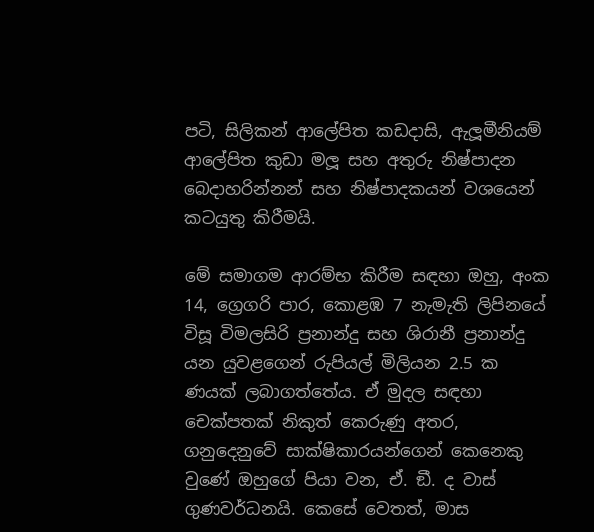පටි, සිලිකන් ආලේපිත කඩදාසි, ඇලූමීනියම් ආලේපිත කුඩා මලූ සහ අතුරු නිෂ්පාදන බෙදාහරින්නන් සහ නිෂ්පාදකයන් වශයෙන් කටයුතු කිරීමයි.

මේ සමාගම ආරම්භ කිරීම සඳහා ඔහු, අංක 14, ග්‍රෙගරි පාර, කොළඹ 7 නැමැති ලිපිනයේ විසූ විමලසිරි ප්‍රනාන්දු සහ ශිරානී ප්‍රනාන්දු යන යුවළගෙන් රුපියල් මිලියන 2.5 ක ණයක් ලබාගත්තේය. ඒ මුදල සඳහා චෙක්පතක් නිකුත් කෙරුණු අතර, ගනුදෙනුවේ සාක්ෂිකාරයන්ගෙන් කෙනෙකු වුණේ ඔහුගේ පියා වන, ඒ. ඞී. ද වාස් ගුණවර්ධනයි. කෙසේ වෙතත්, මාස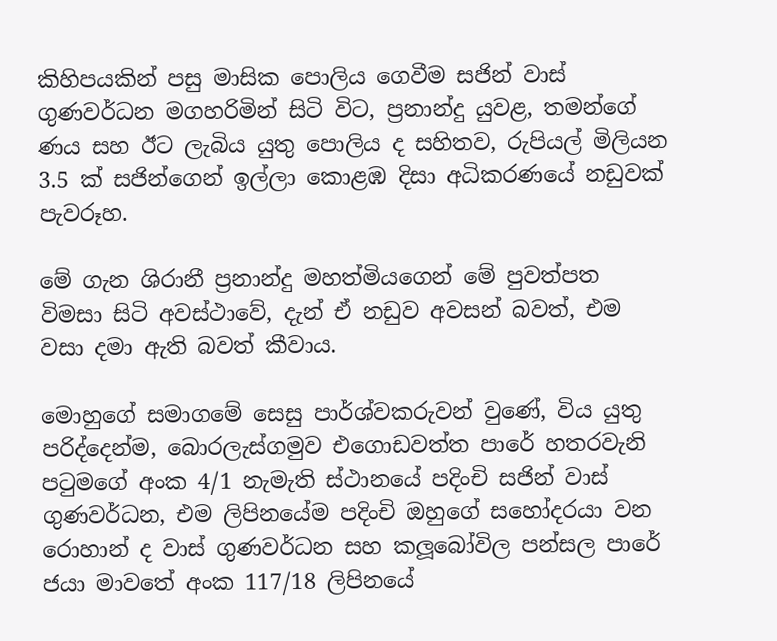කිහිපයකින් පසු මාසික පොලිය ගෙවීම සජින් වාස් ගුණවර්ධන මගහරිමින් සිටි විට, ප්‍රනාන්දු යුවළ, තමන්ගේ ණය සහ ඊට ලැබිය යුතු පොලිය ද සහිතව, රුපියල් මිලියන 3.5 ක් සජින්ගෙන් ඉල්ලා කොළඹ දිසා අධිකරණයේ නඩුවක් පැවරූහ.

මේ ගැන ශිරානී ප්‍රනාන්දු මහත්මියගෙන් මේ පුවත්පත විමසා සිටි අවස්ථාවේ, දැන් ඒ නඩුව අවසන් බවත්, එම වසා දමා ඇති බවත් කීවාය.

මොහුගේ සමාගමේ සෙසු පාර්ශ්වකරුවන් වුණේ, විය යුතු පරිද්දෙන්ම, බොරලැස්ගමුව එගොඩවත්ත පාරේ හතරවැනි පටුමගේ අංක 4/1 නැමැති ස්ථානයේ පදිංචි සජින් වාස් ගුණවර්ධන, එම ලිපිනයේම පදිංචි ඔහුගේ සහෝදරයා වන රොහාන් ද වාස් ගුණවර්ධන සහ කලූබෝවිල පන්සල පාරේ ජයා මාවතේ අංක 117/18 ලිපිනයේ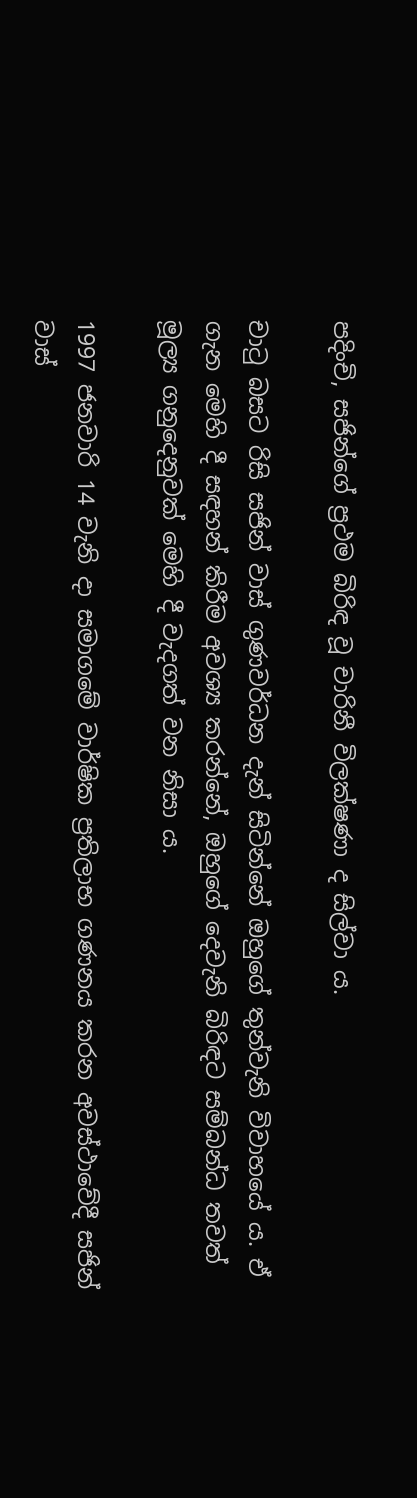පදිංචි, සජින්ගේ ප්‍රථම බිරිඳ වූ චාරිනී විලක්ෂණා ද සිල්වා ය.

චාටු බසට රිසි සජින් වාස් ගුණවර්ධන දැන් සිටින්නේ ඔහුගේ තුන්වැනි විවාහයේ ය. ඒ ගැන මෙහි දී සඳහන් කිරීම අවශ්‍ය කරන්නේ, ඔහුගේ දෙවැනි බිරිඳට සම්බන්ධ තවත් මූල්‍ය ගනුදෙනුවක් මෙහි දී වැදගත් වන නිසා ය.

1997 ජනවාරි 14 වැනි දා සමාගමේ වාර්ෂික ප්‍රතිලාභ ගණනය කරන අවස්ථාවේදී සජින් වාස්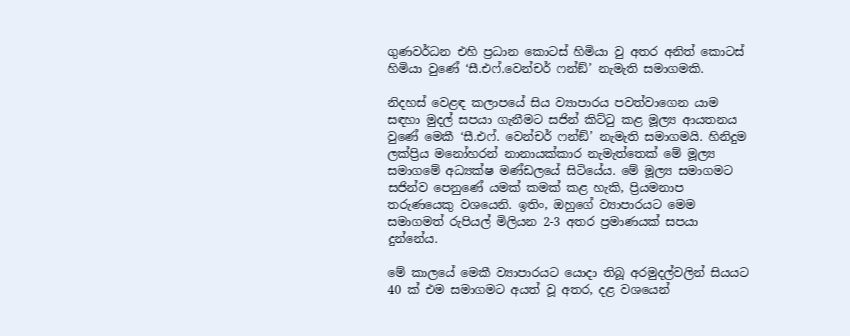ගුණවර්ධන එහි ප්‍රධාන කොටස් හිමියා වු අතර අනිත් කොටස් හිමියා වුණේ ‘සී.එෆ්.වෙන්චර් ෆන්ඞ්’ නැමැති සමාගමකි.

නිදහස් වෙළඳ කලාපයේ සිය ව්‍යාපාරය පවත්වාගෙන යාම සඳහා මුදල් සපයා ගැනීමට සජින් කිට්ටු කළ මූල්‍ය ආයතනය වුණේ මෙකී ‘සී.එෆ්. වෙන්චර් ෆන්ඞ්’ නැමැති සමාගමයි. හිනිදුම ලක්ප්‍රිය මනෝහරන් නානායක්කාර නැමැත්තෙක් මේ මූල්‍ය සමාගමේ අධ්‍යක්ෂ මණ්ඩලයේ සිටියේය. මේ මූල්‍ය සමාගමට සජින්ව පෙනුණේ යමක් කමක් කළ හැකි, ප්‍රියමනාප තරුණයෙකු වශයෙනි. ඉතිං, ඔහුගේ ව්‍යාපාරයට මෙම සමාගමත් රුපියල් මිලියන 2-3 අතර ප්‍රමාණයක් සපයා දුන්නේය.

මේ කාලයේ මෙකී ව්‍යාපාරයට යොදා තිබූ අරමුදල්වලින් සියයට 40 ක් එම සමාගමට අයත් වූ අතර, දළ වශයෙන්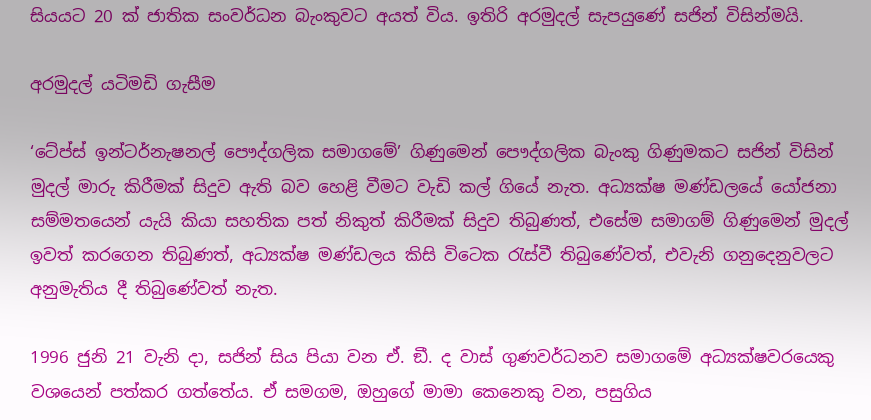සියයට 20 ක් ජාතික සංවර්ධන බැංකුවට අයත් විය. ඉතිරි අරමුදල් සැපයුණේ සජින් විසින්මයි.

අරමුදල් යටිමඩි ගැසීම

‘ටේප්ස් ඉන්ටර්නැෂනල් පෞද්ගලික සමාගමේ’ ගිණුමෙන් පෞද්ගලික බැංකු ගිණුමකට සජින් විසින් මුදල් මාරු කිරීමක් සිදුව ඇති බව හෙළි වීමට වැඩි කල් ගියේ නැත. අධ්‍යක්ෂ මණ්ඩලයේ යෝජනා සම්මතයෙන් යැයි කියා සහතික පත් නිකුත් කිරීමක් සිදුව තිබුණත්, එසේම සමාගම් ගිණුමෙන් මුදල් ඉවත් කරගෙන තිබුණත්, අධ්‍යක්ෂ මණ්ඩලය කිසි විටෙක රැස්වී තිබුණේවත්, එවැනි ගනුදෙනුවලට අනුමැතිය දී තිබුණේවත් නැත.

1996 ජුනි 21 වැනි දා, සජින් සිය පියා වන ඒ. ඞී. ද වාස් ගුණවර්ධනව සමාගමේ අධ්‍යක්ෂවරයෙකු වශයෙන් පත්කර ගත්තේය. ඒ සමගම, ඔහුගේ මාමා කෙනෙකු වන, පසුගිය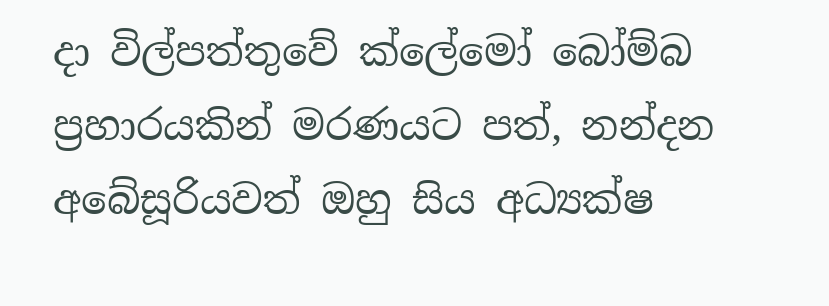දා විල්පත්තුවේ ක්ලේමෝ බෝම්බ ප්‍රහාරයකින් මරණයට පත්, නන්දන අබේසූරියවත් ඔහු සිය අධ්‍යක්ෂ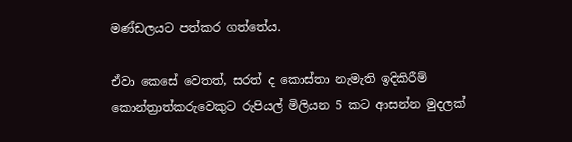මණ්ඩලයට පත්කර ගත්තේය.

ඒවා කෙසේ වෙතත්, සරත් ද කොස්තා නැමැති ඉදිකිරීම් කොන්ත්‍රාත්කරුවෙකුට රුපියල් මිලියන 5 කට ආසන්න මුදලක්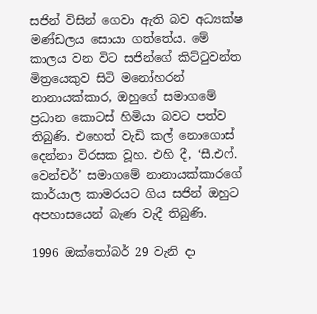සජින් විසින් ගෙවා ඇති බව අධ්‍යක්ෂ මණ්ඩලය සොයා ගත්තේය. මේ කාලය වන විට සජින්ගේ කිට්ටුවන්ත මිත්‍රයෙකුව සිටි මනෝහරන් නානායක්කාර, ඔහුගේ සමාගමේ ප්‍රධාන කොටස් හිමියා බවට පත්ව තිබුණි. එහෙත් වැඩි කල් නොගොස් දෙන්නා විරසක වූහ. එහි දී, ‘සී.එෆ්. වෙන්චර්’ සමාගමේ නානායක්කාරගේ කාර්යාල කාමරයට ගිය සජින් ඔහුට අපහාසයෙන් බැණ වැදී තිබුණි.

1996 ඔක්තෝබර් 29 වැනි දා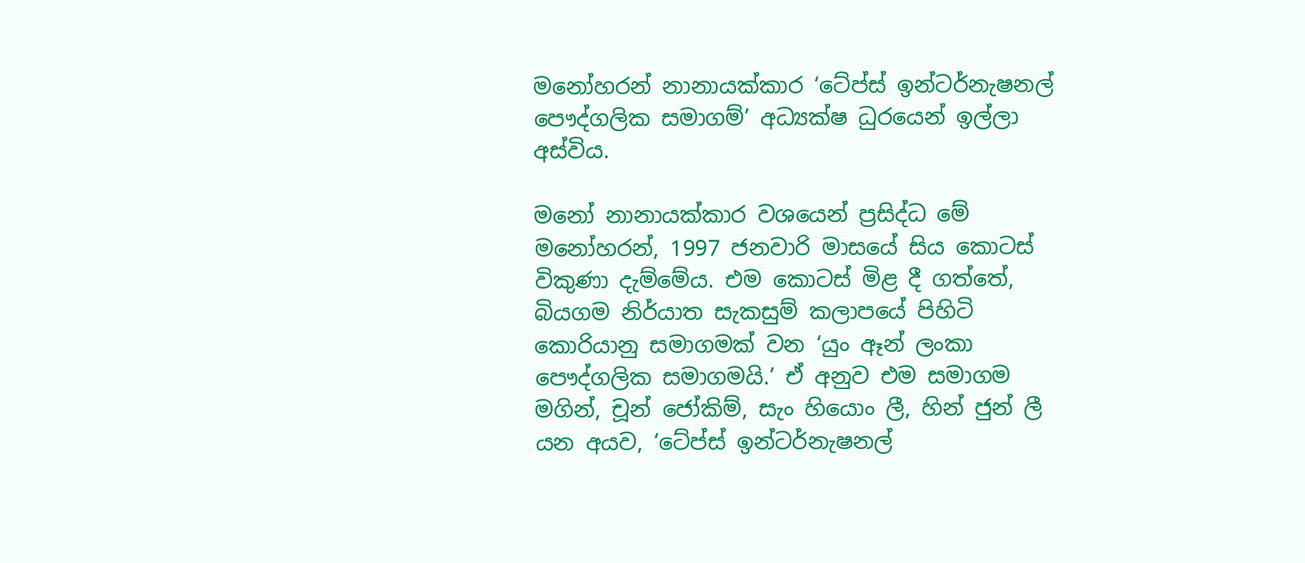මනෝහරන් නානායක්කාර ‘ටේප්ස් ඉන්ටර්නැෂනල් පෞද්ගලික සමාගම්’ අධ්‍යක්ෂ ධුරයෙන් ඉල්ලා අස්විය.

මනෝ නානායක්කාර වශයෙන් ප්‍රසිද්ධ මේ මනෝහරන්, 1997 ජනවාරි මාසයේ සිය කොටස් විකුණා දැම්මේය. එම කොටස් මිළ දී ගත්තේ, බියගම නිර්යාත සැකසුම් කලාපයේ පිහිටි කොරියානු සමාගමක් වන ‘යුං ඈන් ලංකා පෞද්ගලික සමාගමයි.’ ඒ අනුව එම සමාගම මගින්, චූන් ජෝකිම්, සැං හියොං ලී, හින් ජුන් ලී යන අයව, ‘ටේප්ස් ඉන්ටර්නැෂනල්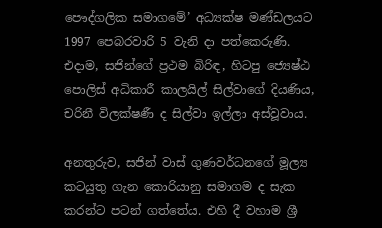පෞද්ගලික සමාගමේ’ අධ්‍යක්ෂ මණ්ඩලයට 1997 පෙබරවාරි 5 වැනි දා පත්කෙරුණි. එදාම, සජින්ගේ ප්‍රථම බිරිඳ, හිටපු ජ්‍යෙෂ්ඨ පොලිස් අධිකාරී කාලයිල් සිල්වාගේ දියණිය, චරිනී විලක්ෂණී ද සිල්වා ඉල්ලා අස්වූවාය.

අනතුරුව, සජින් වාස් ගුණවර්ධනගේ මූල්‍ය කටයුතු ගැන කොරියානු සමාගම ද සැක කරන්ට පටන් ගත්තේය. එහි දී වහාම ශ්‍රී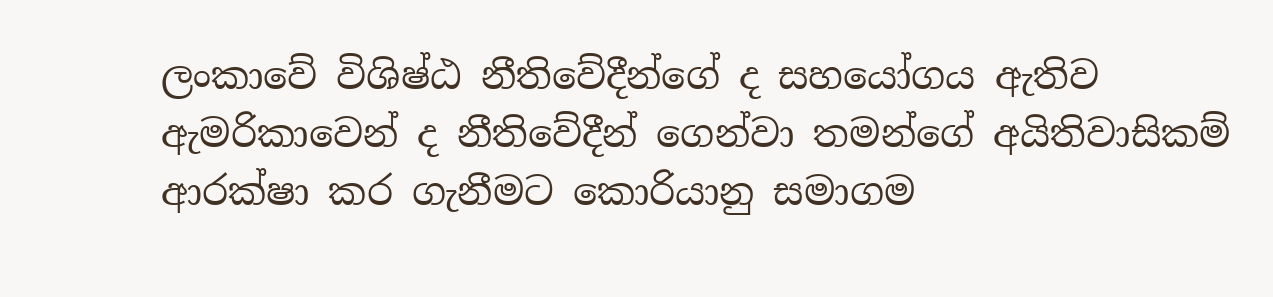ලංකාවේ විශිෂ්ඨ නීතිවේදීන්ගේ ද සහයෝගය ඇතිව ඇමරිකාවෙන් ද නීතිවේදීන් ගෙන්වා තමන්ගේ අයිතිවාසිකම් ආරක්ෂා කර ගැනීමට කොරියානු සමාගම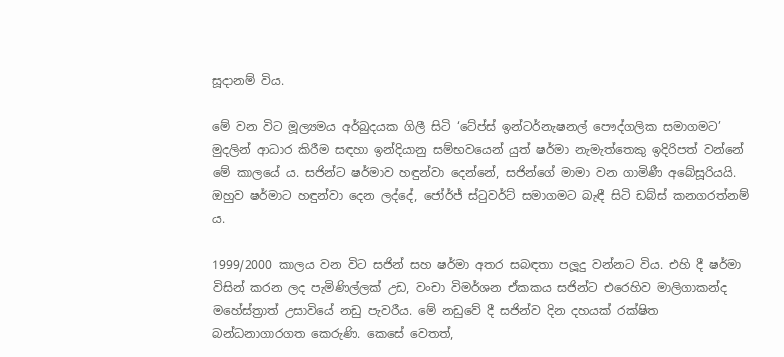සූදානම් විය.

මේ වන විට මූල්‍යමය අර්බුදයක ගිලී සිටි ‘ටේප්ස් ඉන්ටර්නැෂනල් පෞද්ගලික සමාගමට’ මුදලින් ආධාර කිරීම සඳහා ඉන්දියානු සම්භවයෙන් යුත් ෂර්මා නැමැත්තෙකු ඉදිරිපත් වන්නේ මේ කාලයේ ය. සජින්ට ෂර්මාව හඳුන්වා දෙන්නේ, සජින්ගේ මාමා වන ගාමිණී අබේසූරියයි. ඔහුව ෂර්මාට හඳුන්වා දෙන ලද්දේ, ජෝර්ජ් ස්ටුවර්ට් සමාගමට බැඳී සිටි ඩබ්ස් කනගරත්නම් ය.

1999/2000 කාලය වන විට සජින් සහ ෂර්මා අතර සබඳතා පලූදු වන්නට විය. එහි දී ෂර්මා විසින් කරන ලද පැමිණිල්ලක් උඩ, වංචා විමර්ශන ඒකකය සජින්ට එරෙහිව මාලිගාකන්ද මහේස්ත්‍රාත් උසාවියේ නඩු පැවරීය. මේ නඩුවේ දී සජින්ව දින දහයක් රක්ෂිත බන්ධනාගාරගත කෙරුණි. කෙසේ වෙතත්,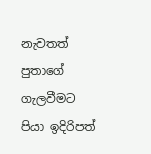නැවතත් පුතාගේ ගැලවීමට පියා ඉදිරිපත්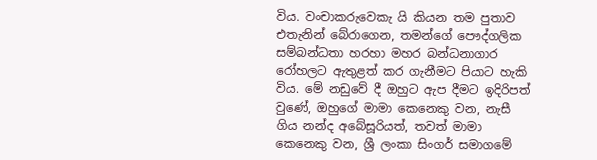විය. වංචාකරුවෙකැ යි කියන තම පුතාව එතැනින් බේරාගෙන, තමන්ගේ පෞද්ගලික සම්බන්ධතා හරහා මහර බන්ධනාගාර රෝහලට ඇතුළත් කර ගැනීමට පියාට හැකි විය. මේ නඩුවේ දී ඔහුට ඇප දීමට ඉදිරිපත් වුණේ, ඔහුගේ මාමා කෙනෙකු වන, නැසී ගිය නන්ද අබේසූරියත්, තවත් මාමා කෙනෙකු වන, ශ්‍රී ලංකා සිංගර් සමාගමේ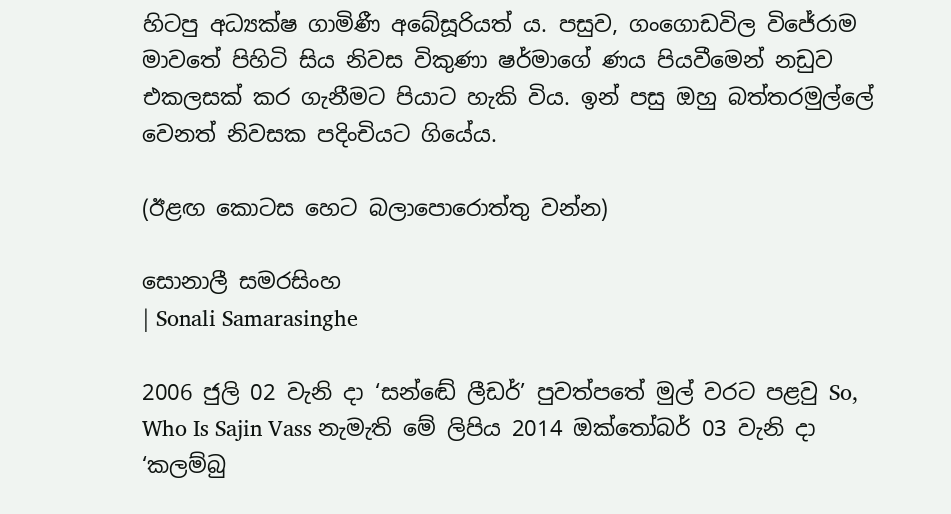හිටපු අධ්‍යක්ෂ ගාමිණී අබේසූරියත් ය. පසුව, ගංගොඩවිල විජේරාම මාවතේ පිහිටි සිය නිවස විකුණා ෂර්මාගේ ණය පියවීමෙන් නඩුව එකලසක් කර ගැනීමට පියාට හැකි විය. ඉන් පසු ඔහු බත්තරමුල්ලේ වෙනත් නිවසක පදිංචියට ගියේය.

(ඊළඟ කොටස හෙට බලාපොරොත්තු වන්න)

සොනාලී සමරසිංහ
| Sonali Samarasinghe

2006 ජුලි 02 වැනි දා ‘සන්ඬේ ලීඩර්’ පුවත්පතේ මුල් වරට පළවු So, Who Is Sajin Vass නැමැති මේ ලිපිය 2014 ඔක්තෝබර් 03 වැනි දා ‘කලම්බු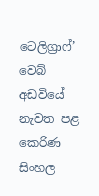ටෙලිග්‍රාෆ්’ වෙබ් අඩවියේ නැවත පළ කෙරිණ සිංහල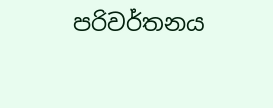පරිවර්තනය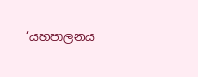‘යහපාලනය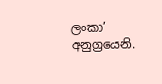ලංකා’ අනුග්‍රයෙනි.